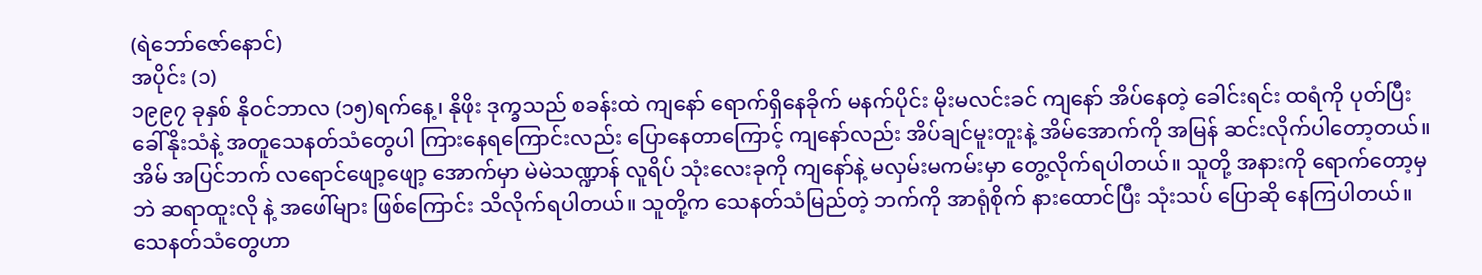(ရဲဘော်ဇော်နောင်)
အပိုင်း (၁)
၁၉၉၇ ခုနှစ် နိုဝင်ဘာလ (၁၅)ရက်နေ့၊ နိုဖိုး ဒုက္ခသည် စခန်းထဲ ကျနော် ရောက်ရှိနေခိုက် မနက်ပိုင်း မိုးမလင်းခင် ကျနော် အိပ်နေတဲ့ ခေါင်းရင်း ထရံကို ပုတ်ပြီး ခေါ်နိုးသံနဲ့ အတူသေနတ်သံတွေပါ ကြားနေရကြောင်းလည်း ပြောနေတာကြောင့် ကျနော်လည်း အိပ်ချင်မူးတူးနဲ့ အိမ်အောက်ကို အမြန် ဆင်းလိုက်ပါတော့တယ်။ အိမ် အပြင်ဘက် လရောင်ဖျော့ဖျော့ အောက်မှာ မဲမဲသဏ္ဍာန် လူရိပ် သုံးလေးခုကို ကျနော်နဲ့ မလှမ်းမကမ်းမှာ တွေ့လိုက်ရပါတယ်။ သူတို့ အနားကို ရောက်တော့မှဘဲ ဆရာထူးလို နဲ့ အဖေါ်များ ဖြစ်ကြောင်း သိလိုက်ရပါတယ်။ သူတို့က သေနတ်သံမြည်တဲ့ ဘက်ကို အာရုံစိုက် နားထောင်ပြီး သုံးသပ် ပြောဆို နေကြပါတယ်။ သေနတ်သံတွေဟာ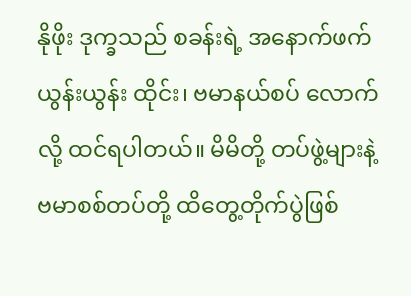နိုဖိုး ဒုက္ခသည် စခန်းရဲ့ အနောက်ဖက် ယွန်းယွန်း ထိုင်း၊ ဗမာနယ်စပ် လောက်လို့ ထင်ရပါတယ်။ မိမိတို့ တပ်ဖွဲ့များနဲ့ ဗမာစစ်တပ်တို့ ထိတွေ့တိုက်ပွဲဖြစ်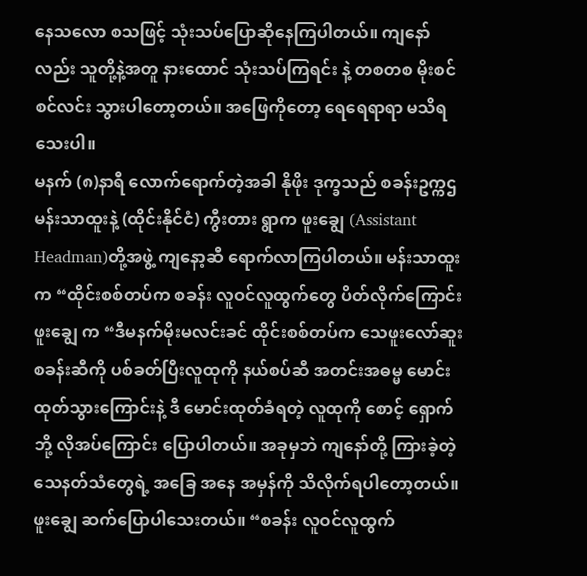နေသလော စသဖြင့် သုံးသပ်ပြောဆိုနေကြပါတယ်။ ကျနော်လည်း သူတို့နဲ့အတူ နားထောင် သုံးသပ်ကြရင်း နဲ့ တစတစ မိုးစင်စင်လင်း သွားပါတော့တယ်။ အဖြေကိုတော့ ရေရေရာရာ မသိရသေးပါ။
မနက် (၈)နာရီ လောက်ရောက်တဲ့အခါ နိုဖိုး ဒုက္ခသည် စခန်းဥက္ကဌ မန်းသာထူးနဲ့ (ထိုင်းနိုင်ငံ) ကွီးတား ရွာက ဖူးချွေ (Assistant Headman)တို့အဖွဲ့ ကျနော့ဆီ ရောက်လာကြပါတယ်။ မန်းသာထူးက “ထိုင်းစစ်တပ်က စခန်း လူဝင်လူထွက်တွေ ပိတ်လိုက်ကြောင်းဖူးချွေ က “ဒီမနက်မိုးမလင်းခင် ထိုင်းစစ်တပ်က သေဖူးလော်ဆူး စခန်းဆီကို ပစ်ခတ်ပြီးလူထုကို နယ်စပ်ဆီ အတင်းအဓမ္မ မောင်းထုတ်သွားကြောင်းနဲ့ ဒီ မောင်းထုတ်ခံရတဲ့ လူထုကို စောင့် ရှောက်ဘို့ လိုအပ်ကြောင်း ပြောပါတယ်။ အခုမှဘဲ ကျနော်တို့ ကြားခဲ့တဲ့ သေနတ်သံတွေရဲ့ အခြေ အနေ အမှန်ကို သိလိုက်ရပါတော့တယ်။ ဖူးချွေ ဆက်ပြောပါသေးတယ်။ “စခန်း လူဝင်လူထွက်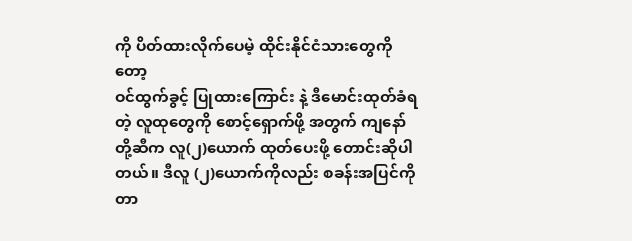ကို ပိတ်ထားလိုက်ပေမဲ့ ထိုင်းနိုင်ငံသားတွေကိုတော့
ဝင်ထွက်ခွင့် ပြုထားကြောင်း နဲ့ ဒီမောင်းထုတ်ခံရတဲ့ လူထုတွေကို စောင့်ရှောက်ဖို့ အတွက် ကျနော်တို့ဆီက လူ(၂)ယောက် ထုတ်ပေးဖို့ တောင်းဆိုပါတယ်။ ဒီလူ (၂)ယောက်ကိုလည်း စခန်းအပြင်ကို တာ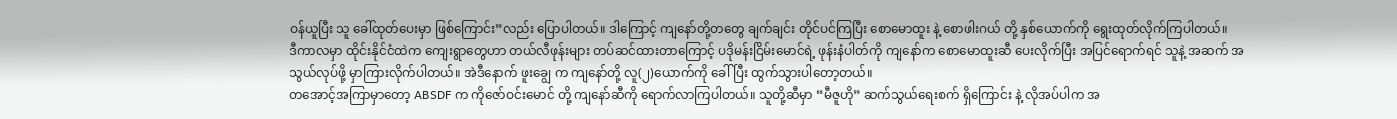ဝန်ယူပြီး သူ ခေါ်ထုတ်ပေးမှာ ဖြစ်ကြောင်း”လည်း ပြောပါတယ်။ ဒါကြောင့် ကျနော်တို့တတွေ ချက်ချင်း တိုင်ပင်ကြပြီး စောမောထူး နဲ့ စောဖါးဂယ် တို့ နှစ်ယောက်ကို ရွေးထုတ်လိုက်ကြပါတယ်။
ဒီကာလမှာ ထိုင်းနိုင်ငံထဲက ကျေးရွာတွေဟာ တယ်လီဖုန်းများ တပ်ဆင်ထားတာကြောင့် ပဒိုမန်းငြိမ်းမောင်ရဲ့ ဖုန်းနံပါတ်ကို ကျနော်က စောမောထူးဆီ ပေးလိုက်ပြီး အပြင်ရောက်ရင် သူနဲ့ အဆက် အသွယ်လုပ်ဖို့ မှာကြားလိုက်ပါတယ်။ အဲဒီနောက် ဖူးချွေ က ကျနော်တို့ လူ(၂)ယောက်ကို ခေါ်ပြီး ထွက်သွားပါတော့တယ်။
တအောင့်အကြာမှာတော့ ABSDF က ကိုဇော်ဝင်းမောင် တို့ ကျနော်ဆီကို ရောက်လာကြပါတယ်။ သူတို့ဆီမှာ “မီဇူဟို” ဆက်သွယ်ရေးစက် ရှိကြောင်း နဲ့ လိုအပ်ပါက အ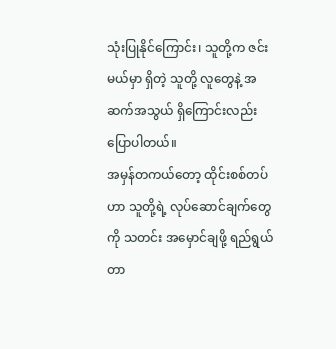သုံးပြုနိုင်ကြောင်း၊ သူတို့က ဇင်း မယ်မှာ ရှိတဲ့ သူတို့ လူတွေနဲ့ အဆက်အသွယ် ရှိကြောင်းလည်း ပြောပါတယ်။
အမှန်တကယ်တော့ ထိုင်းစစ်တပ်ဟာ သူတို့ရဲ့ လုပ်ဆောင်ချက်တွေကို သတင်း အမှောင်ချဖို့ ရည်ရွယ်တာ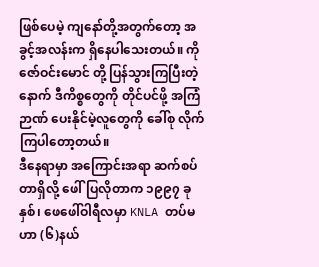ဖြစ်ပေမဲ့ ကျနော်တို့အတွက်တော့ အခွင့်အလန်းက ရှိနေပါသေးတယ်။ ကိုဇော်ဝင်းမောင် တို့ ပြန်သွားကြပြီးတဲ့နောက် ဒီကိစ္စတွေကို တိုင်ပင်ဖို့ အကြံဉာဏ် ပေးနိုင်မဲ့လူတွေကို ခေါ်စု လိုက်ကြပါတော့တယ်။
ဒီနေရာမှာ အကြောင်းအရာ ဆက်စပ်တာရှိလို့ ဖေါ်ပြလိုတာက ၁၉၉၇ ခုနှစ်၊ ဖေဖေါ်ဝါရီလမှာ KNLA တပ်မဟာ (၆)နယ်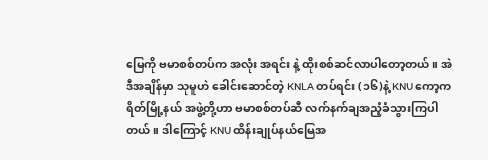မြေကို ဗမာစစ်တပ်က အလုံး အရင်း နဲ့ ထိုးစစ်ဆင်လာပါတော့တယ်။ အဲဒီအချိန်မှာ သုမူဟဲ ခေါင်းဆောင်တဲ့ KNLA တပ်ရင်း (၁၆)နဲ့ KNU ကော့ကရိတ်မြို့နယ် အဖွဲ့တို့ဟာ ဗမာစစ်တပ်ဆီ လက်နက်ချအညံ့ခံသွားကြပါတယ်။ ဒါကြောင့် KNU ထိန်းချုပ်နယ်မြေအ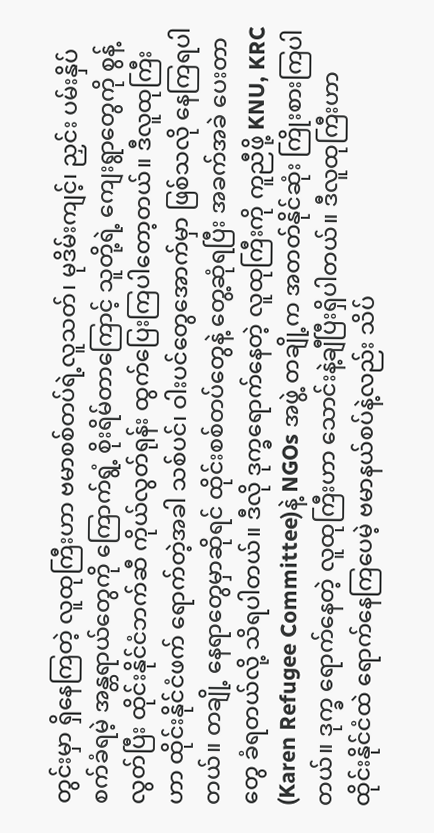တွင်းမှာ ရှိနေကြတဲ့ လူထုကြီးဟာ ဗမာစစ်တပ်ရဲ့လူသတ်၊ မုဒိမ်းကျင့်၊ ညှင်း ပမ်းနှိပ်စက်ခံရမဲ့ အန္တရာယ်တွေကို ကြောက်ရွံ့ စိုးရိမ်တာကြောင့် သူတို့ရဲ့ ကျေးရွာတွေကို စွန့်လွတ်ပြီး ထိုင်းနိုင်ငံဘက်ဆီ ကိုယ်လွတ်ရုန်း ထွက်ပြေးကြပါတော့တယ်။ ဒီလူထုကြီးဟာ ထိုင်းနိုင်ငံဖက် ရောက်တဲ့အခါ သစ်ပင်၊ ဝါးပင်တွေအောက်မှာ ဖြစ်သလို နေကြရပါတယ်။ တချို့ နေရာတွေမှာဆိုရင် ထိုင်းစစ်တပ်တွေနဲ့ တွေ့ဆုံရပြီး အခက်အခဲ ပေးတာတွေ ခံရတယ်လို့ သိရပါတယ်။ ဒီလို ဒုက္ခရောက်နေတဲ့ လူထုကြီးကို ကူညီဖို့ KNU, KRC (Karen Refugee Committee)နဲ့ NGOs အဖွဲ့ တချို့က အတတ်နိုင်ဆုံး ကြိုးစားကြပါတယ်။ ဒုက္ခ ရောက်နေတဲ့ လူထုကြီးဟာ သောင်းနဲ့ချီပြီးရှိပါတယ်။ ဒီလူထုကြီးဟာ ထိုင်းနိုင်ငံထဲ ရောက်နေကြပေမဲ့ ဗမာနယ်စပ်နဲ့လည်း သိပ်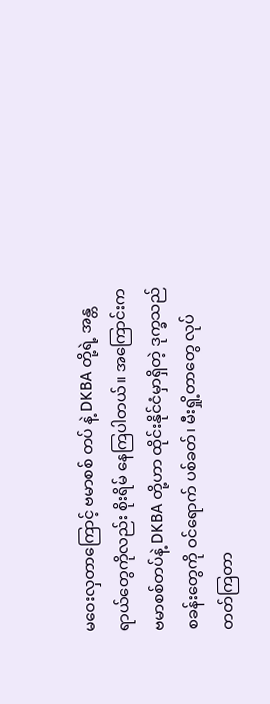မဝေးလှတာကြောင့် ဗမာစစ် တပ် နဲ့ DKBA တို့ရဲ့ အန္တရာယ်တွေကိုလည်း စိုးရိမ် နေကြပါတယ်။ အကြောင်းက ဗမာစစ်တပ်နဲ့ DKBA တို့ဟာ ထိုင်းနိုင်ငံမှာရှိတဲ့ ဒုက္ခသည်စခန်းတွေကို ဝင်ရောက် ပစ်ခတ်၊ မီးရှို့တာတွေ လုပ်တတ်ကြတာ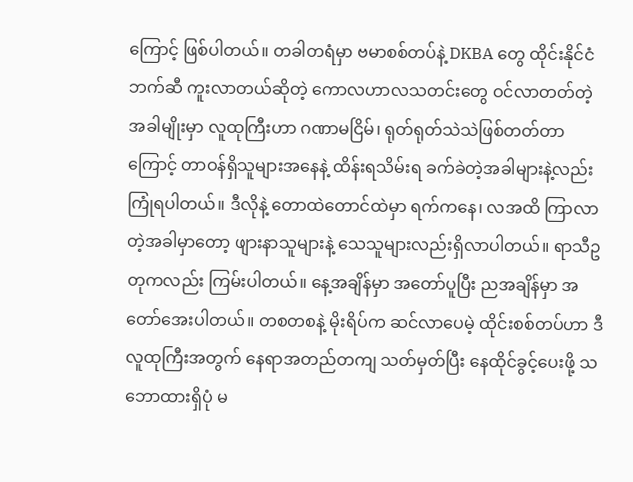ကြောင့် ဖြစ်ပါတယ်။ တခါတရံမှာ ဗမာစစ်တပ်နဲ့ DKBA တွေ ထိုင်းနိုင်ငံဘက်ဆီ ကူးလာတယ်ဆိုတဲ့ ကောလဟာလသတင်းတွေ ဝင်လာတတ်တဲ့ အခါမျိုးမှာ လူထုကြီးဟာ ဂဏာမငြိမ်၊ ရုတ်ရုတ်သဲသဲဖြစ်တတ်တာကြောင့် တာဝန်ရှိသူများအနေနဲ့ ထိန်းရသိမ်းရ ခက်ခဲတဲ့အခါများနဲ့လည်း ကြုံရပါတယ်။ ဒီလိုနဲ့ တောထဲတောင်ထဲမှာ ရက်ကနေ၊ လအထိ ကြာလာတဲ့အခါမှာတော့ ဖျားနာသူများနဲ့ သေသူများလည်းရှိလာပါတယ်။ ရာသီဥတုကလည်း ကြမ်းပါတယ်။ နေ့အချိန်မှာ အတော်ပူပြီး ညအချိန်မှာ အတော်အေးပါတယ်။ တစတစနဲ့ မိုးရိပ်က ဆင်လာပေမဲ့ ထိုင်းစစ်တပ်ဟာ ဒီလူထုကြီးအတွက် နေရာအတည်တကျ သတ်မှတ်ပြီး နေထိုင်ခွင့်ပေးဖို့ သဘောထားရှိပုံ မ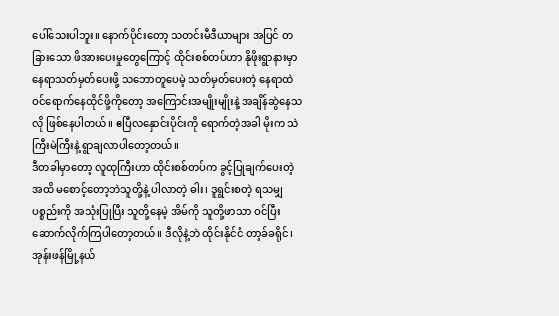ပေါ်သေးပါဘူး။ နောက်ပိုင်းတော့ သတင်းမီဒီယာများ အပြင် တခြားသော ဖိအားပေးမှုတွေကြောင့် ထိုင်းစစ်တပ်ဟာ နိုဖိုးရွာနားမှာ နေရာသတ်မှတ်ပေးဖို့ သဘောတူပေမဲ့ သတ်မှတ်ပေးတဲ့ နေရာထဲ ဝင်ရောက်နေထိုင်ဖို့ကိုတော့ အကြောင်းအမျိုးမျိုးနဲ့ အချိန်ဆွဲနေသလို ဖြစ်နေပါတယ်။ ဧပြီလနှောင်းပိုင်းကို ရောက်တဲ့အခါ မိုးက သဲကြီးမဲကြီးနဲ့ ရွာချလာပါတော့တယ်။
ဒီတခါမှာတော့ လူထုကြီးဟာ ထိုင်းစစ်တပ်က ခွင့်ပြုချက်ပေးတဲ့အထိ မစောင့်တော့ဘဲသူတို့နဲ့ ပါလာတဲ့ ဓါး၊ ဒူရွင်းစတဲ့ ရသမျှပစ္စည်းကို အသုံးပြုပြီး သူတို့နေမဲ့ အိမ်ကို သူတို့ဖာသာ ဝင်ပြီး ဆောက်လိုက်ကြပါတော့တယ်။ ဒီလိုနဲ့ဘဲ ထိုင်းနိုင်ငံ တာ့ခ်ခရိုင်၊ အုန်းဖန်မြို့နယ်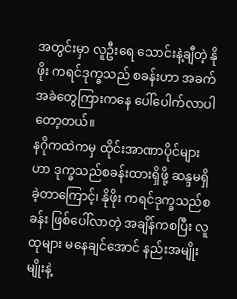အတွင်းမှာ လူဦးရေ သောင်းနဲ့ချီတဲ့ နိုဖိုး ကရင်ဒုက္ခသည် စခန်းဟာ အခက်အခဲတွေကြားကနေ ပေါ်ပေါက်လာပါတော့တယ်။
နဂိုကထဲကမှ ထိုင်းအာဏာပိုင်များဟာ ဒုက္ခသည်စခန်းထားရှိဖို့ ဆန္ဒမရှိခဲ့တာကြောင့်၊ နိုဖိုး ကရင်ဒုက္ခသည်စခန်း ဖြစ်ပေါ်လာတဲ့ အချိန်ကစပြီး လူထုများ မနေချင်အောင် နည်းအမျိုးမျိုးနဲ့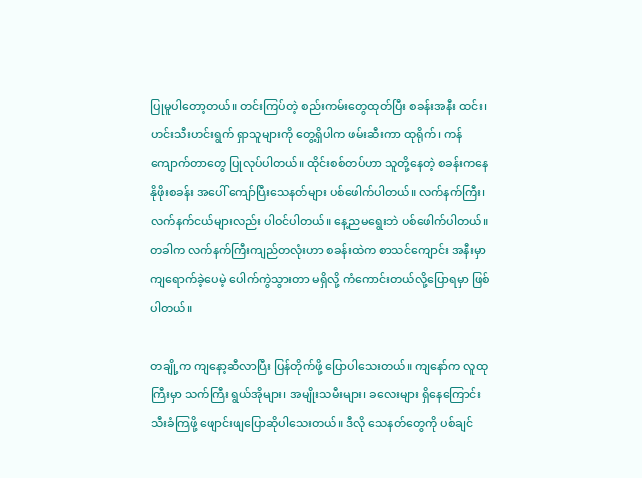ပြုမူပါတော့တယ်။ တင်းကြပ်တဲ့ စည်းကမ်းတွေထုတ်ပြီး စခန်းအနီး ထင်း၊ ဟင်းသီးဟင်းရွက် ရှာသူများကို တွေ့ရှိပါက ဖမ်းဆီးကာ ထုရိုက်၊ ကန်ကျောက်တာတွေ ပြုလုပ်ပါတယ်။ ထိုင်းစစ်တပ်ဟာ သူတို့နေတဲ့ စခန်းကနေ နိုဖိုးစခန်း အပေါ် ကျော်ပြီးသေနတ်များ ပစ်ဖေါက်ပါတယ်။ လက်နက်ကြီး၊ လက်နက်ငယ်များလည်း ပါဝင်ပါတယ်။ နေ့ညမရွေးဘဲ ပစ်ဖေါက်ပါတယ်။ တခါက လက်နက်ကြီးကျည်တလုံးဟာ စခန်းထဲက စာသင်ကျောင်း အနီးမှာ ကျရောက်ခဲ့ပေမဲ့ ပေါက်ကွဲသွားတာ မရှိလို့ ကံကောင်းတယ်လို့ပြောရမှာ ဖြစ်ပါတယ်။

တချို့က ကျနော့ဆီလာပြီး ပြန်တိုက်ဖို့ ပြောပါသေးတယ်။ ကျနော်က လူထုကြီးမှာ သက်ကြီး ရွယ်အိုများ၊ အမျိုးသမီးများ၊ ခလေးများ ရှိနေကြောင်း သီးခံကြဖို့ ဖျောင်းဖျပြောဆိုပါသေးတယ်။ ဒီလို သေနတ်တွေကို ပစ်ချင်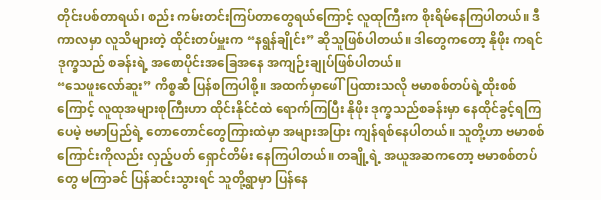တိုင်းပစ်တာရယ်၊ စည်း ကမ်းတင်းကြပ်တာတွေရယ်ကြောင့် လူထုကြီးက စိုးရိမ်နေကြပါတယ်။ ဒီကာလမှာ လူသိများတဲ့ ထိုင်းတပ်မှူးက “နရွန်ချိုင်း” ဆိုသူဖြစ်ပါတယ်။ ဒါတွေကတော့ နိုဖိုး ကရင်ဒုက္ခသည် စခန်းရဲ့ အစောပိုင်းအခြေအနေ အကျဉ်းချုပ်ဖြစ်ပါတယ်။
“သေဖူးလော်ဆူး” ကိစ္စဆီ ပြန်စကြပါစို့။ အထက်မှာဖေါ်ပြထားသလို ဗမာစစ်တပ်ရဲ့ထိုးစစ်ကြောင့် လူထုအများစုကြီးဟာ ထိုင်းနိုင်ငံထဲ ရောက်ကြပြီး နိုဖိုး ဒုက္ခသည်စခန်းမှာ နေထိုင်ခွင့်ရကြပေမဲ့ ဗမာပြည်ရဲ့ တောတောင်တွေကြားထဲမှာ အများအပြား ကျန်ရစ်နေပါတယ်။ သူတို့ဟာ ဗမာစစ်ကြောင်းကိုလည်း လှည့်ပတ် ရှောင်တိမ်း နေကြပါတယ်။ တချို့ရဲ့ အယူအဆကတော့ ဗမာစစ်တပ်တွေ မကြာခင် ပြန်ဆင်းသွားရင် သူတို့ရွာမှာ ပြန်နေ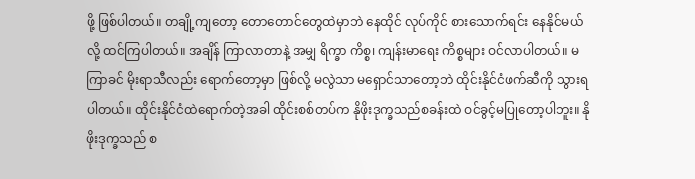ဖို့ ဖြစ်ပါတယ်။ တချို့ကျတော့ တောတောင်တွေထဲမှာဘဲ နေထိုင် လုပ်ကိုင် စားသောက်ရင်း နေနိုင်မယ်လို့ ထင်ကြပါတယ်။ အချိန် ကြာလာတာနဲ့ အမျှ ရိက္ခာ ကိစ္စ၊ ကျန်းမာရေး ကိစ္စများ ဝင်လာပါတယ်။ မကြာခင် မိုးရာသီလည်း ရောက်တော့မှာ ဖြစ်လို့ မလွဲသာ မရှောင်သာတော့ဘဲ ထိုင်းနိုင်ငံဖက်ဆီကို သွားရပါတယ်။ ထိုင်းနိုင်ငံထဲရောက်တဲ့အခါ ထိုင်းစစ်တပ်က နိုဖိုးဒုက္ခသည်စခန်းထဲ ဝင်ခွင့်မပြုတော့ပါဘူး။ နိုဖိုးဒုက္ခသည် စ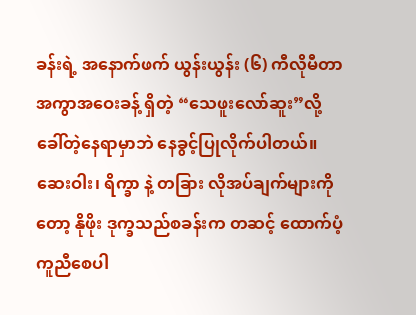ခန်းရဲ့ အနောက်ဖက် ယွန်းယွန်း (၆) ကီလိုမီတာ အကွာအဝေးခန့် ရှိတဲ့ “သေဖူးလော်ဆူး”လို့ ခေါ်တဲ့နေရာမှာဘဲ နေခွင့်ပြုလိုက်ပါတယ်။ ဆေးဝါး၊ ရိက္ခာ နဲ့ တခြား လိုအပ်ချက်များကိုတော့ နိုဖိုး ဒုက္ခသည်စခန်းက တဆင့် ထောက်ပံ့ ကူညီစေပါ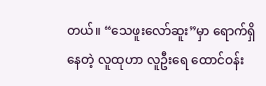တယ်။ “သေဖူးလော်ဆူး”မှာ ရောက်ရှိနေတဲ့ လူထုဟာ လူဦးရေ ထောင်ဝန်း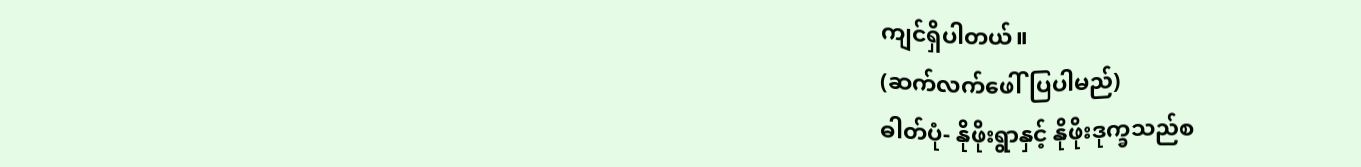ကျင်ရှိပါတယ်။
(ဆက်လက်ဖေါ်ပြပါမည်)
ဓါတ်ပုံ- နိုဖိုးရွာနှင့် နိုဖိုးဒုက္ခသည်စ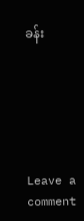ခန်း






Leave a comment